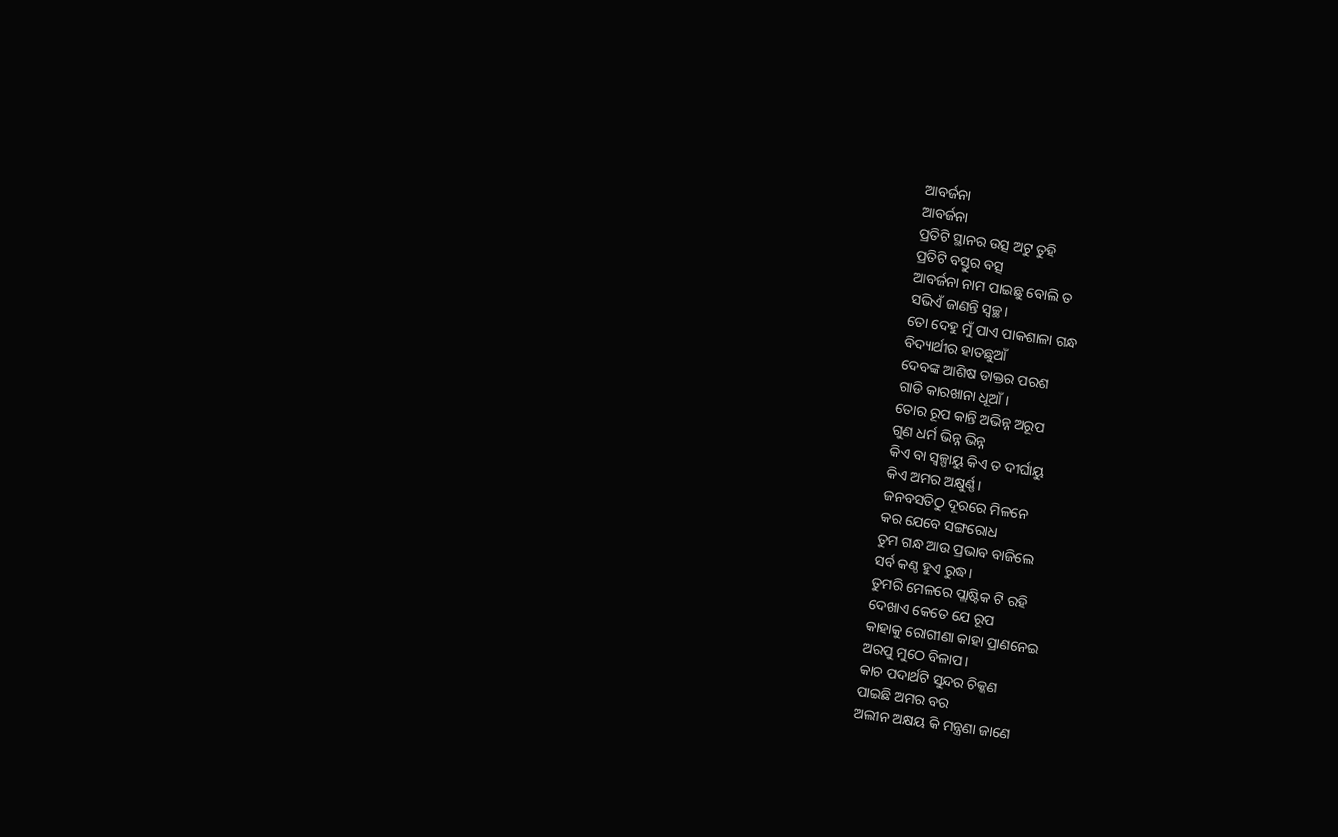ଆବର୍ଜନା
ଆବର୍ଜନା
ପ୍ରତିଟି ସ୍ଥାନର ଉତ୍ସ ଅଟୁ ତୁହି
ପ୍ରତିଟି ବସ୍ତୁର ବତ୍ସ
ଆବର୍ଜନା ନାମ ପାଇଛୁ ବୋଲି ତ
ସଭିଏଁ ଜାଣନ୍ତି ସ୍ଵଚ୍ଛ।
ତୋ ଦେହୁ ମୁଁ ପାଏ ପାକଶାଳା ଗନ୍ଧ
ବିଦ୍ୟାର୍ଥୀର ହାତଛୁଆଁ
ଦେବଙ୍କ ଆଶିଷ ଡାକ୍ତର ପରଶ
ଗାଡି କାରଖାନା ଧୂଆଁ।
ତୋର ରୂପ କାନ୍ତି ଅଭିନ୍ନ ଅରୂପ
ଗୁଣ ଧର୍ମ ଭିନ୍ନ ଭିନ୍ନ
କିଏ ବା ସ୍ଵଳ୍ପାୟୁ କିଏ ତ ଦୀର୍ଘାୟୁ
କିଏ ଅମର ଅକ୍ଷୁର୍ଣ୍ଣ।
ଜନବସତିଠୁ ଦୂରରେ ମିଳନେ
କର ଯେବେ ସଙ୍ଗରୋଧ
ତୁମ ଗନ୍ଧ ଆଉ ପ୍ରଭାବ ବାଜିଲେ
ସର୍ବ କଣ୍ଠ ହୁଏ ରୁଦ୍ଧ।
ତୁମରି ମେଳରେ ପ୍ଲାଷ୍ଟିକ ଟି ରହି
ଦେଖାଏ କେତେ ଯେ ରୂପ
କାହାକୁ ରୋଗୀଣା କାହା ପ୍ରାଣନେଇ
ଅରପୁ ମୁଠେ ବିଳାପ।
କାଚ ପଦାର୍ଥଟି ସୁନ୍ଦର ଚିକ୍କଣ
ପାଇଛି ଅମର ବର
ଅଲୀନ ଅକ୍ଷୟ କି ମନ୍ତ୍ରଣା ଜାଣେ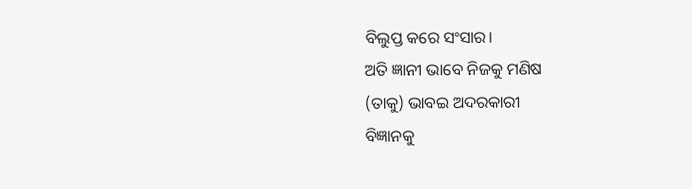ବିଲୁପ୍ତ କରେ ସଂସାର।
ଅତି ଜ୍ଞାନୀ ଭାବେ ନିଜକୁ ମଣିଷ
(ତାକୁ) ଭାବଇ ଅଦରକାରୀ
ବିଜ୍ଞାନକୁ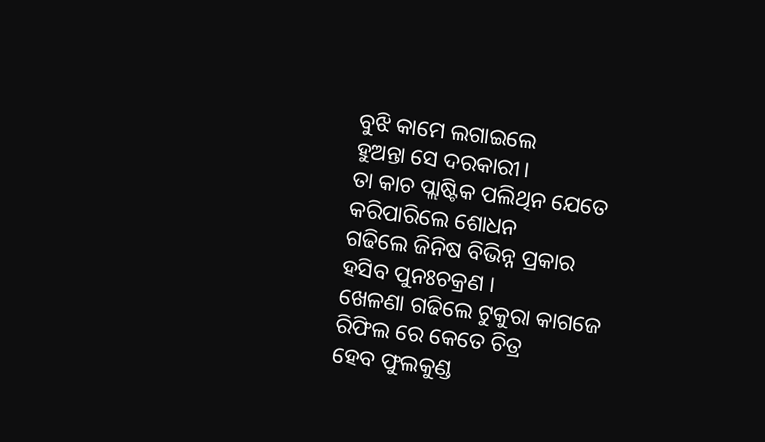ବୁଝି କାମେ ଲଗାଇଲେ
ହୁଅନ୍ତା ସେ ଦରକାରୀ।
ତା କାଚ ପ୍ଲାଷ୍ଟିକ ପଲିଥିନ ଯେତେ
କରିପାରିଲେ ଶୋଧନ
ଗଢିଲେ ଜିନିଷ ବିଭିନ୍ନ ପ୍ରକାର
ହସିବ ପୁନଃଚକ୍ରଣ ।
ଖେଳଣା ଗଢିଲେ ଟୁକୁରା କାଗଜେ
ରିଫିଲ ରେ କେତେ ଚିତ୍ର
ହେବ ଫୁଲକୁଣ୍ଡ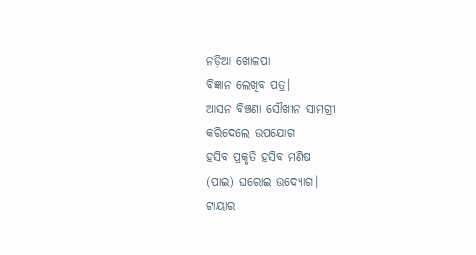ନଡ଼ିଆ ଖୋଳପା
ବିଜ୍ଞାନ ଲେଖିବ ପତ୍ର।
ଆସନ ବିଞ୍ଚଣା ସୌଖୀନ ସାମଗ୍ରୀ
କରିଦେଲେ ଉପଯୋଗ
ହସିବ ପ୍ରକୃତି ହସିବ ମଣିଷ
(ପାଇ) ଘରୋଇ ଉଦ୍ୟୋଗ।
ଟାୟାର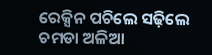ରେକ୍ସିନ ପଚିଲେ ସଢ଼ିଲେ
ଚମଡା ଅଳିଆ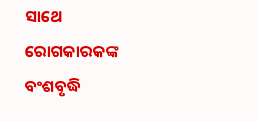ସାଥେ
ରୋଗକାରକଙ୍କ ବଂଶବୃଦ୍ଧି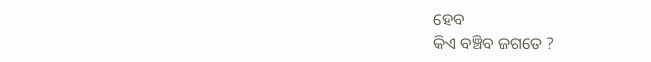ହେବ
କିଏ ବଞ୍ଚିବ ଜଗତେ ?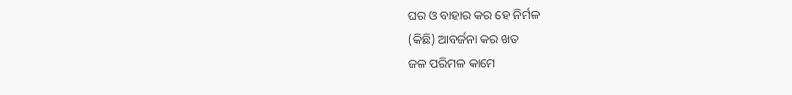ଘର ଓ ବାହାର କର ହେ ନିର୍ମଳ
(କିଛି) ଆବର୍ଜନା କର ଖତ
ଜଳ ପରିମଳ କାମେ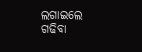ଲଗାଇଲେ
ଗଢିବା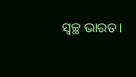ସ୍ଵଚ୍ଛ ଭାରତ।